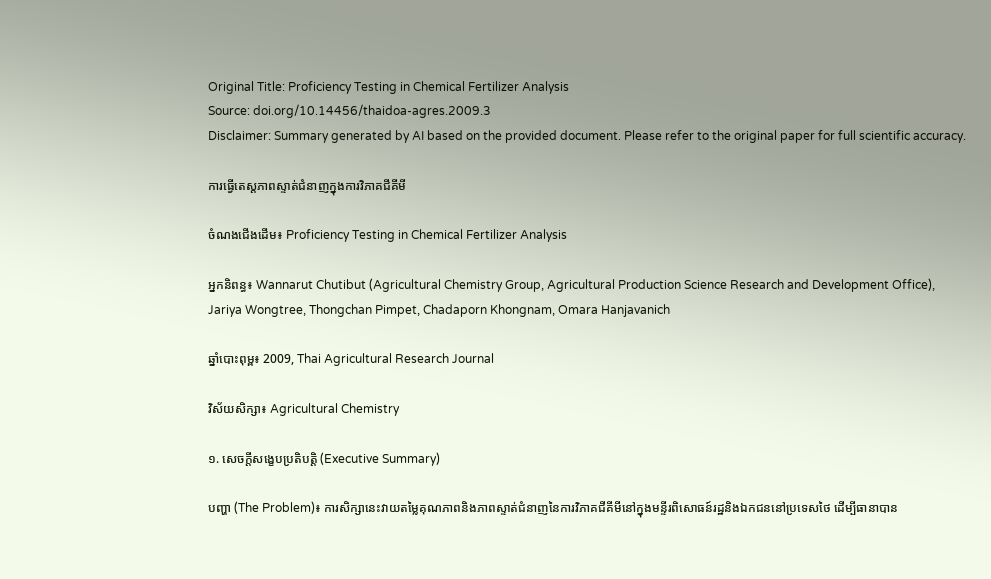Original Title: Proficiency Testing in Chemical Fertilizer Analysis
Source: doi.org/10.14456/thaidoa-agres.2009.3
Disclaimer: Summary generated by AI based on the provided document. Please refer to the original paper for full scientific accuracy.

ការធ្វើតេស្តភាពស្ទាត់ជំនាញក្នុងការវិភាគជីគីមី

ចំណងជើងដើម៖ Proficiency Testing in Chemical Fertilizer Analysis

អ្នកនិពន្ធ៖ Wannarut Chutibut (Agricultural Chemistry Group, Agricultural Production Science Research and Development Office), Jariya Wongtree, Thongchan Pimpet, Chadaporn Khongnam, Omara Hanjavanich

ឆ្នាំបោះពុម្ព៖ 2009, Thai Agricultural Research Journal

វិស័យសិក្សា៖ Agricultural Chemistry

១. សេចក្តីសង្ខេបប្រតិបត្តិ (Executive Summary)

បញ្ហា (The Problem)៖ ការសិក្សានេះវាយតម្លៃគុណភាពនិងភាពស្ទាត់ជំនាញនៃការវិភាគជីគីមីនៅក្នុងមន្ទីរពិសោធន៍រដ្ឋនិងឯកជននៅប្រទេសថៃ ដើម្បីធានាបាន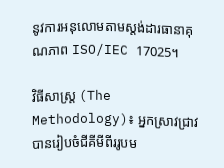នូវការអនុលោមតាមស្តង់ដារធានាគុណភាព ISO/IEC 17025។

វិធីសាស្ត្រ (The Methodology)៖ អ្នកស្រាវជ្រាវបានរៀបចំជីគីមីពីររូបម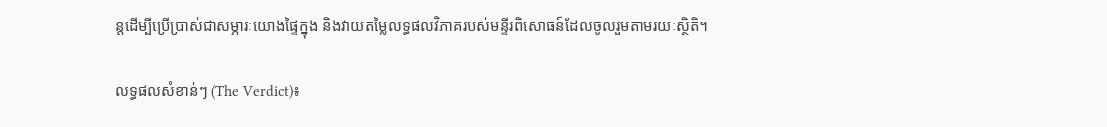ន្តដើម្បីប្រើប្រាស់ជាសម្ភារៈយោងផ្ទៃក្នុង និងវាយតម្លៃលទ្ធផលវិភាគរបស់មន្ទីរពិសោធន៍ដែលចូលរួមតាមរយៈស្ថិតិ។

លទ្ធផលសំខាន់ៗ (The Verdict)៖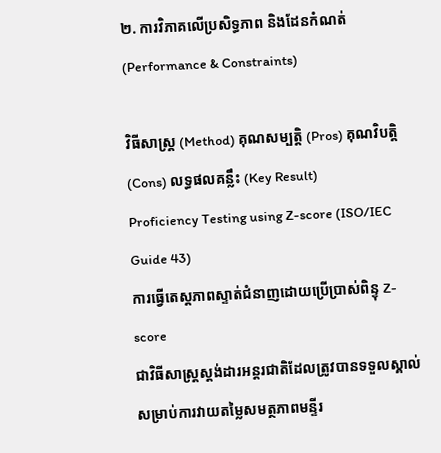២. ការវិភាគលើប្រសិទ្ធភាព និងដែនកំណត់ (Performance & Constraints)

វិធីសាស្ត្រ (Method) គុណសម្បត្តិ (Pros) គុណវិបត្តិ (Cons) លទ្ធផលគន្លឹះ (Key Result)
Proficiency Testing using Z-score (ISO/IEC Guide 43)
ការធ្វើតេស្តភាពស្ទាត់ជំនាញដោយប្រើប្រាស់ពិន្ទុ Z-score
ជាវិធីសាស្ត្រស្តង់ដារអន្តរជាតិដែលត្រូវបានទទួលស្គាល់សម្រាប់ការវាយតម្លៃសមត្ថភាពមន្ទីរ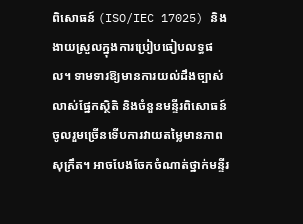ពិសោធន៍ (ISO/IEC 17025) និងងាយស្រួលក្នុងការប្រៀបធៀបលទ្ធផល។ ទាមទារឱ្យមានការយល់ដឹងច្បាស់លាស់ផ្នែកស្ថិតិ និងចំនួនមន្ទីរពិសោធន៍ចូលរួមច្រើនទើបការវាយតម្លៃមានភាពសុក្រឹត។ អាចបែងចែកចំណាត់ថ្នាក់មន្ទីរ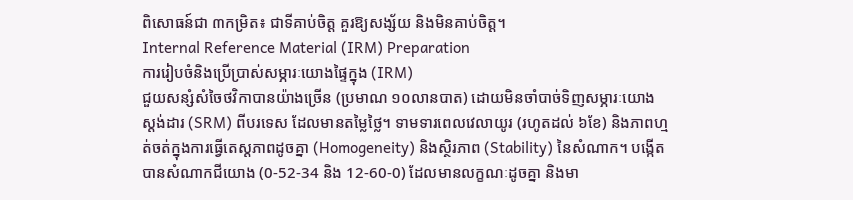ពិសោធន៍ជា ៣កម្រិត៖ ជាទីគាប់ចិត្ត គួរឱ្យសង្ស័យ និងមិនគាប់ចិត្ត។
Internal Reference Material (IRM) Preparation
ការរៀបចំនិងប្រើប្រាស់សម្ភារៈយោងផ្ទៃក្នុង (IRM)
ជួយសន្សំសំចៃថវិកាបានយ៉ាងច្រើន (ប្រមាណ ១០លានបាត) ដោយមិនចាំបាច់ទិញសម្ភារៈយោងស្តង់ដារ (SRM) ពីបរទេស ដែលមានតម្លៃថ្លៃ។ ទាមទារពេលវេលាយូរ (រហូតដល់ ៦ខែ) និងភាពហ្មត់ចត់ក្នុងការធ្វើតេស្តភាពដូចគ្នា (Homogeneity) និងស្ថិរភាព (Stability) នៃសំណាក។ បង្កើតបានសំណាកជីយោង (0-52-34 និង 12-60-0) ដែលមានលក្ខណៈដូចគ្នា និងមា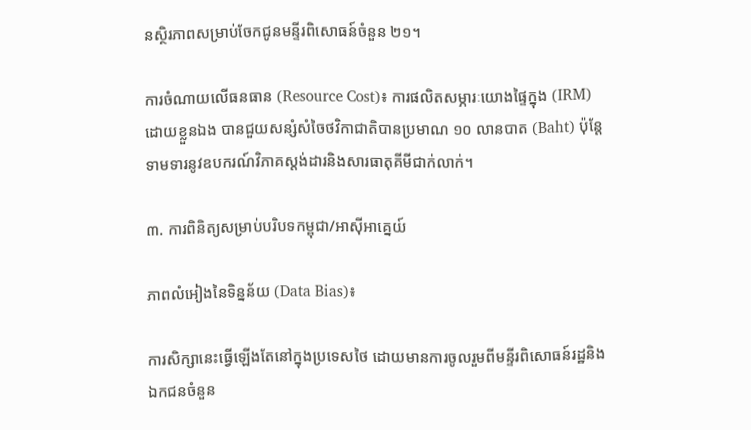នស្ថិរភាពសម្រាប់ចែកជូនមន្ទីរពិសោធន៍ចំនួន ២១។

ការចំណាយលើធនធាន (Resource Cost)៖ ការផលិតសម្ភារៈយោងផ្ទៃក្នុង (IRM) ដោយខ្លួនឯង បានជួយសន្សំសំចៃថវិកាជាតិបានប្រមាណ ១០ លានបាត (Baht) ប៉ុន្តែទាមទារនូវឧបករណ៍វិភាគស្តង់ដារនិងសារធាតុគីមីជាក់លាក់។

៣. ការពិនិត្យសម្រាប់បរិបទកម្ពុជា/អាស៊ីអាគ្នេយ៍

ភាពលំអៀងនៃទិន្នន័យ (Data Bias)៖

ការសិក្សានេះធ្វើឡើងតែនៅក្នុងប្រទេសថៃ ដោយមានការចូលរួមពីមន្ទីរពិសោធន៍រដ្ឋនិងឯកជនចំនួន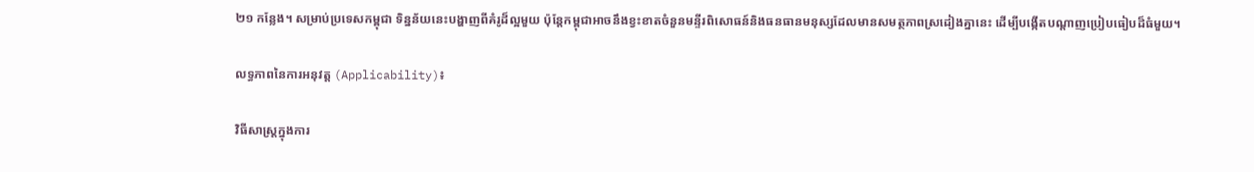២១ កន្លែង។ សម្រាប់ប្រទេសកម្ពុជា ទិន្នន័យនេះបង្ហាញពីគំរូដ៏ល្អមួយ ប៉ុន្តែកម្ពុជាអាចនឹងខ្វះខាតចំនួនមន្ទីរពិសោធន៍និងធនធានមនុស្សដែលមានសមត្ថភាពស្រដៀងគ្នានេះ ដើម្បីបង្កើតបណ្តាញប្រៀបធៀបដ៏ធំមួយ។

លទ្ធភាពនៃការអនុវត្ត (Applicability)៖

វិធីសាស្ត្រក្នុងការ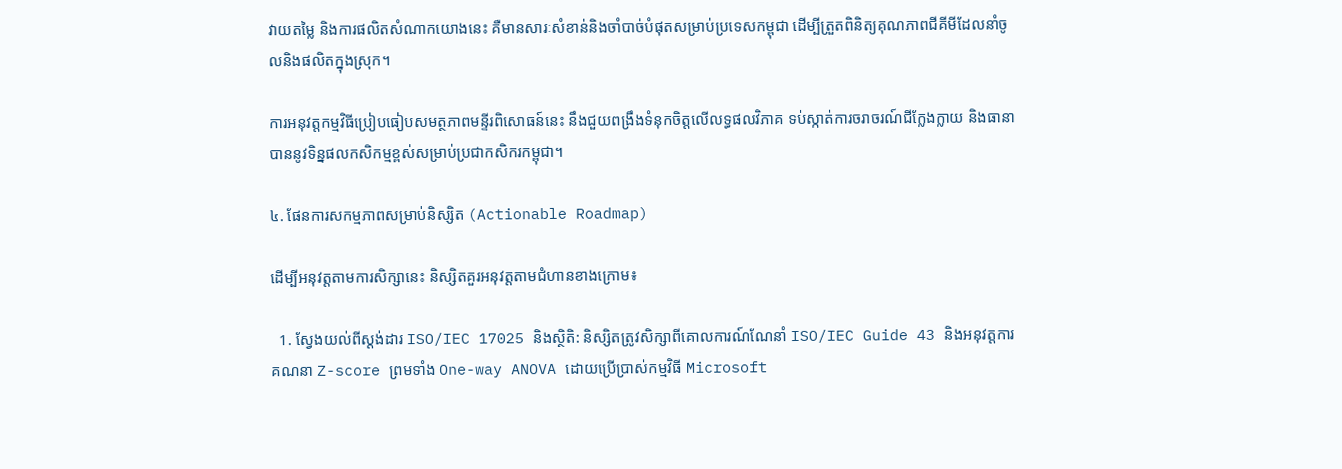វាយតម្លៃ និងការផលិតសំណាកយោងនេះ គឺមានសារៈសំខាន់និងចាំបាច់បំផុតសម្រាប់ប្រទេសកម្ពុជា ដើម្បីត្រួតពិនិត្យគុណភាពជីគីមីដែលនាំចូលនិងផលិតក្នុងស្រុក។

ការអនុវត្តកម្មវិធីប្រៀបធៀបសមត្ថភាពមន្ទីរពិសោធន៍នេះ នឹងជួយពង្រឹងទំនុកចិត្តលើលទ្ធផលវិភាគ ទប់ស្កាត់ការចរាចរណ៍ជីក្លែងក្លាយ និងធានាបាននូវទិន្នផលកសិកម្មខ្ពស់សម្រាប់ប្រជាកសិករកម្ពុជា។

៤. ផែនការសកម្មភាពសម្រាប់និស្សិត (Actionable Roadmap)

ដើម្បីអនុវត្តតាមការសិក្សានេះ និស្សិតគួរអនុវត្តតាមជំហានខាងក្រោម៖

  1. ស្វែងយល់ពីស្តង់ដារ ISO/IEC 17025 និងស្ថិតិ: និស្សិតត្រូវសិក្សាពីគោលការណ៍ណែនាំ ISO/IEC Guide 43 និងអនុវត្តការគណនា Z-score ព្រមទាំង One-way ANOVA ដោយប្រើប្រាស់កម្មវិធី Microsoft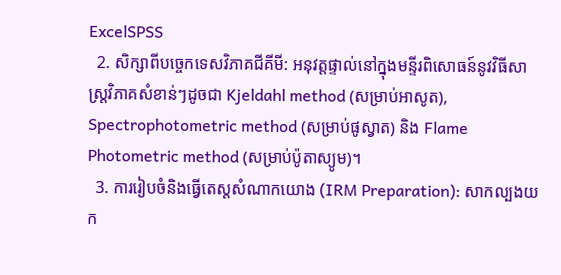ExcelSPSS
  2. សិក្សាពីបច្ចេកទេសវិភាគជីគីមី: អនុវត្តផ្ទាល់នៅក្នុងមន្ទីរពិសោធន៍នូវវិធីសាស្ត្រវិភាគសំខាន់ៗដូចជា Kjeldahl method (សម្រាប់អាសូត), Spectrophotometric method (សម្រាប់ផូស្វាត) និង Flame Photometric method (សម្រាប់ប៉ូតាស្យូម)។
  3. ការរៀបចំនិងធ្វើតេស្តសំណាកយោង (IRM Preparation): សាកល្បងយក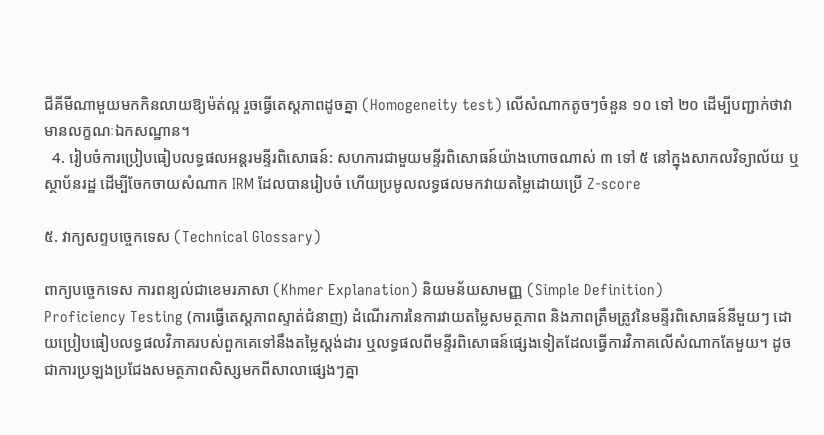ជីគីមីណាមួយមកកិនលាយឱ្យម៉ត់ល្អ រួចធ្វើតេស្តភាពដូចគ្នា (Homogeneity test) លើសំណាកតូចៗចំនួន ១០ ទៅ ២០ ដើម្បីបញ្ជាក់ថាវាមានលក្ខណៈឯកសណ្ឋាន។
  4. រៀបចំការប្រៀបធៀបលទ្ធផលអន្តរមន្ទីរពិសោធន៍: សហការជាមួយមន្ទីរពិសោធន៍យ៉ាងហោចណាស់ ៣ ទៅ ៥ នៅក្នុងសាកលវិទ្យាល័យ ឬស្ថាប័នរដ្ឋ ដើម្បីចែកចាយសំណាក IRM ដែលបានរៀបចំ ហើយប្រមូលលទ្ធផលមកវាយតម្លៃដោយប្រើ Z-score

៥. វាក្យសព្ទបច្ចេកទេស (Technical Glossary)

ពាក្យបច្ចេកទេស ការពន្យល់ជាខេមរភាសា (Khmer Explanation) និយមន័យសាមញ្ញ (Simple Definition)
Proficiency Testing (ការធ្វើតេស្តភាពស្ទាត់ជំនាញ) ដំណើរការនៃការវាយតម្លៃសមត្ថភាព និងភាពត្រឹមត្រូវនៃមន្ទីរពិសោធន៍នីមួយៗ ដោយប្រៀបធៀបលទ្ធផលវិភាគរបស់ពួកគេទៅនឹងតម្លៃស្តង់ដារ ឬលទ្ធផលពីមន្ទីរពិសោធន៍ផ្សេងទៀតដែលធ្វើការវិភាគលើសំណាកតែមួយ។ ដូចជាការប្រឡងប្រជែងសមត្ថភាពសិស្សមកពីសាលាផ្សេងៗគ្នា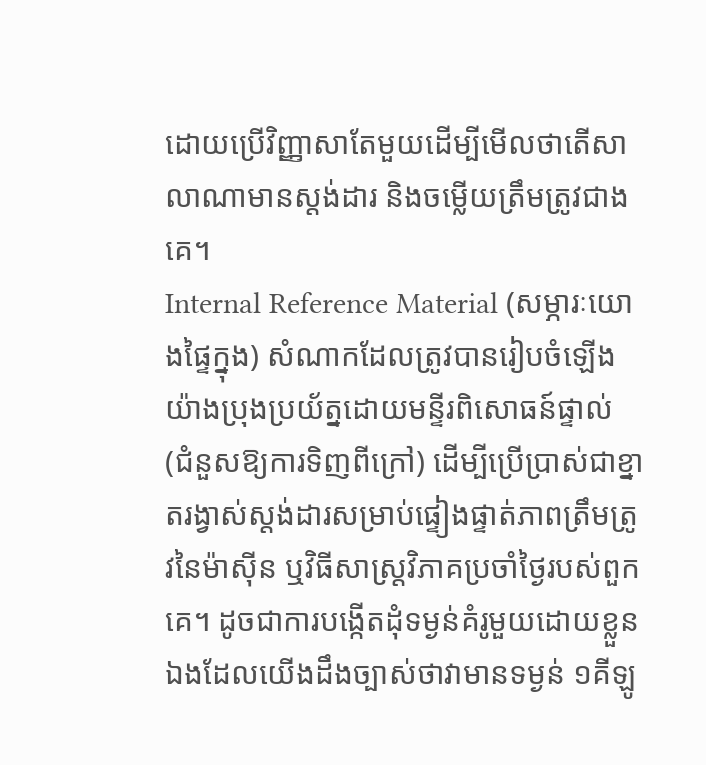ដោយប្រើវិញ្ញាសាតែមួយដើម្បីមើលថាតើសាលាណាមានស្តង់ដារ និងចម្លើយត្រឹមត្រូវជាងគេ។
Internal Reference Material (សម្ភារៈយោងផ្ទៃក្នុង) សំណាកដែលត្រូវបានរៀបចំឡើងយ៉ាងប្រុងប្រយ័ត្នដោយមន្ទីរពិសោធន៍ផ្ទាល់ (ជំនួសឱ្យការទិញពីក្រៅ) ដើម្បីប្រើប្រាស់ជាខ្នាតរង្វាស់ស្តង់ដារសម្រាប់ផ្ទៀងផ្ទាត់ភាពត្រឹមត្រូវនៃម៉ាស៊ីន ឬវិធីសាស្ត្រវិភាគប្រចាំថ្ងៃរបស់ពួកគេ។ ដូចជាការបង្កើតដុំទម្ងន់គំរូមួយដោយខ្លួនឯងដែលយើងដឹងច្បាស់ថាវាមានទម្ងន់ ១គីឡូ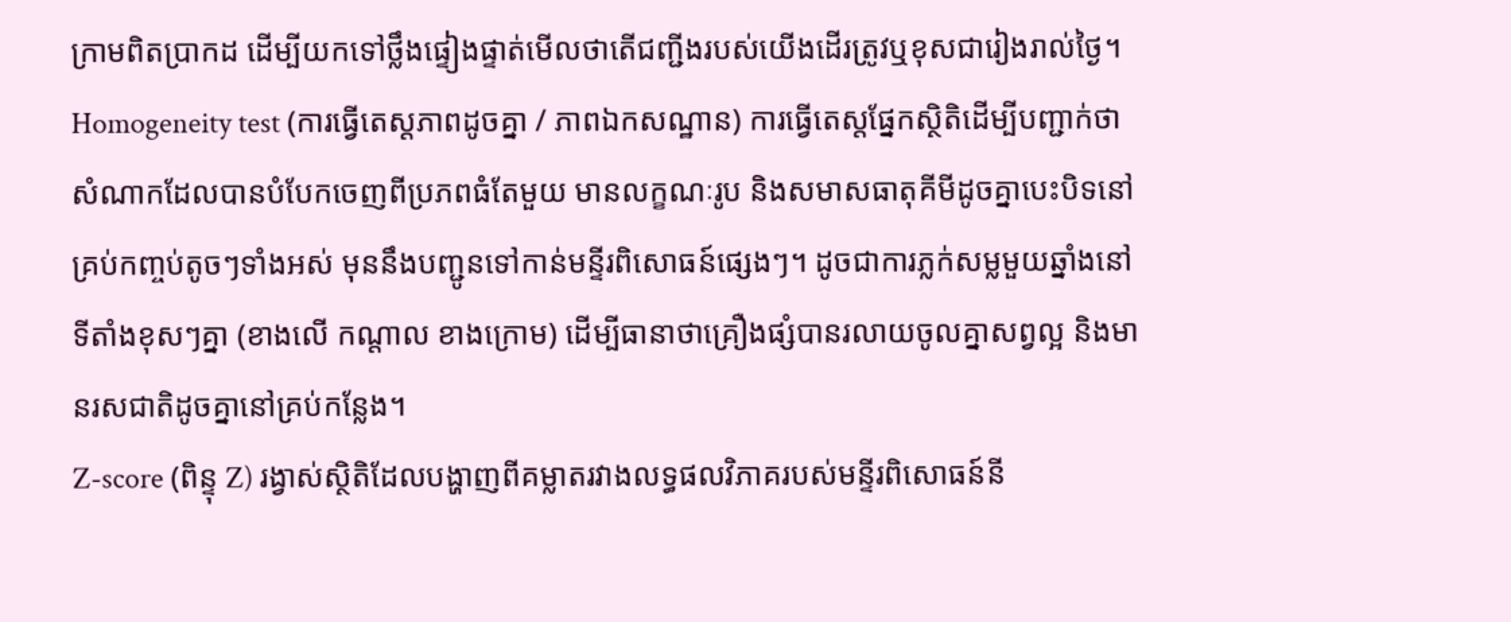ក្រាមពិតប្រាកដ ដើម្បីយកទៅថ្លឹងផ្ទៀងផ្ទាត់មើលថាតើជញ្ជីងរបស់យើងដើរត្រូវឬខុសជារៀងរាល់ថ្ងៃ។
Homogeneity test (ការធ្វើតេស្តភាពដូចគ្នា / ភាពឯកសណ្ឋាន) ការធ្វើតេស្តផ្នែកស្ថិតិដើម្បីបញ្ជាក់ថាសំណាកដែលបានបំបែកចេញពីប្រភពធំតែមួយ មានលក្ខណៈរូប និងសមាសធាតុគីមីដូចគ្នាបេះបិទនៅគ្រប់កញ្ចប់តូចៗទាំងអស់ មុននឹងបញ្ជូនទៅកាន់មន្ទីរពិសោធន៍ផ្សេងៗ។ ដូចជាការភ្លក់សម្លមួយឆ្នាំងនៅទីតាំងខុសៗគ្នា (ខាងលើ កណ្តាល ខាងក្រោម) ដើម្បីធានាថាគ្រឿងផ្សំបានរលាយចូលគ្នាសព្វល្អ និងមានរសជាតិដូចគ្នានៅគ្រប់កន្លែង។
Z-score (ពិន្ទុ Z) រង្វាស់ស្ថិតិដែលបង្ហាញពីគម្លាតរវាងលទ្ធផលវិភាគរបស់មន្ទីរពិសោធន៍នី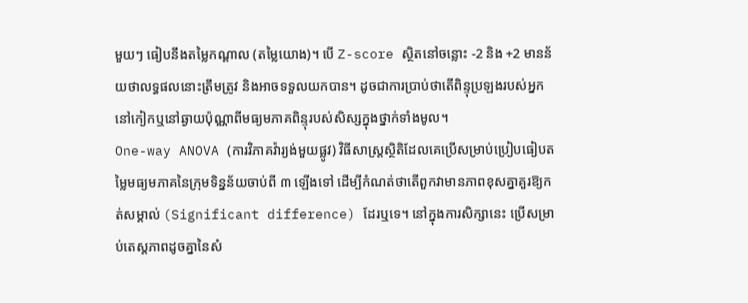មួយៗ ធៀបនឹងតម្លៃកណ្តាល (តម្លៃយោង)។ បើ Z-score ស្ថិតនៅចន្លោះ -2 និង +2 មានន័យថាលទ្ធផលនោះត្រឹមត្រូវ និងអាចទទួលយកបាន។ ដូចជាការប្រាប់ថាតើពិន្ទុប្រឡងរបស់អ្នក នៅកៀកឬនៅឆ្ងាយប៉ុណ្ណាពីមធ្យមភាគពិន្ទុរបស់សិស្សក្នុងថ្នាក់ទាំងមូល។
One-way ANOVA (ការវិភាគវ៉ារ្យង់មួយផ្លូវ) វិធីសាស្ត្រស្ថិតិដែលគេប្រើសម្រាប់ប្រៀបធៀបតម្លៃមធ្យមភាគនៃក្រុមទិន្នន័យចាប់ពី ៣ ឡើងទៅ ដើម្បីកំណត់ថាតើពួកវាមានភាពខុសគ្នាគួរឱ្យកត់សម្គាល់ (Significant difference) ដែរឬទេ។ នៅក្នុងការសិក្សានេះ ប្រើសម្រាប់តេស្តភាពដូចគ្នានៃសំ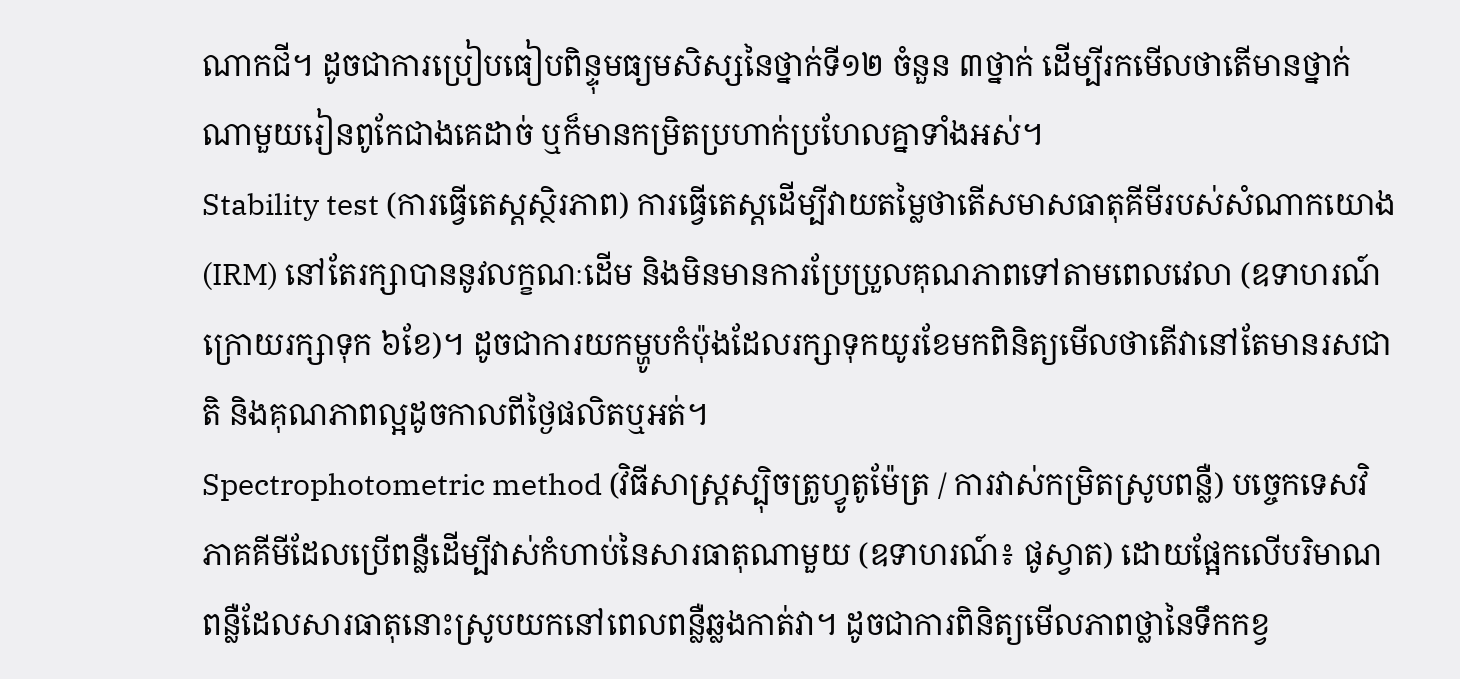ណាកជី។ ដូចជាការប្រៀបធៀបពិន្ទុមធ្យមសិស្សនៃថ្នាក់ទី១២ ចំនួន ៣ថ្នាក់ ដើម្បីរកមើលថាតើមានថ្នាក់ណាមួយរៀនពូកែជាងគេដាច់ ឬក៏មានកម្រិតប្រហាក់ប្រហែលគ្នាទាំងអស់។
Stability test (ការធ្វើតេស្តស្ថិរភាព) ការធ្វើតេស្តដើម្បីវាយតម្លៃថាតើសមាសធាតុគីមីរបស់សំណាកយោង (IRM) នៅតែរក្សាបាននូវលក្ខណៈដើម និងមិនមានការប្រែប្រួលគុណភាពទៅតាមពេលវេលា (ឧទាហរណ៍ ក្រោយរក្សាទុក ៦ខែ)។ ដូចជាការយកម្ហូបកំប៉ុងដែលរក្សាទុកយូរខែមកពិនិត្យមើលថាតើវានៅតែមានរសជាតិ និងគុណភាពល្អដូចកាលពីថ្ងៃផលិតឬអត់។
Spectrophotometric method (វិធីសាស្ត្រស្ប៉ិចត្រូហ្វូតូម៉ែត្រ / ការវាស់កម្រិតស្រូបពន្លឺ) បច្ចេកទេសវិភាគគីមីដែលប្រើពន្លឺដើម្បីវាស់កំហាប់នៃសារធាតុណាមួយ (ឧទាហរណ៍៖ ផូស្វាត) ដោយផ្អែកលើបរិមាណពន្លឺដែលសារធាតុនោះស្រូបយកនៅពេលពន្លឺឆ្លងកាត់វា។ ដូចជាការពិនិត្យមើលភាពថ្លានៃទឹកកខ្វ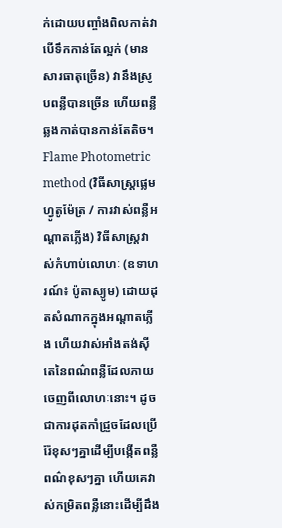ក់ដោយបញ្ចាំងពិលកាត់វា បើទឹកកាន់តែល្អក់ (មានសារធាតុច្រើន) វានឹងស្រូបពន្លឺបានច្រើន ហើយពន្លឺឆ្លងកាត់បានកាន់តែតិច។
Flame Photometric method (វិធីសាស្ត្រផ្លេមហ្វូតូម៉ែត្រ / ការវាស់ពន្លឺអណ្តាតភ្លើង) វិធីសាស្ត្រវាស់កំហាប់លោហៈ (ឧទាហរណ៍៖ ប៉ូតាស្យូម) ដោយដុតសំណាកក្នុងអណ្តាតភ្លើង ហើយវាស់អាំងតង់ស៊ីតេនៃពណ៌ពន្លឺដែលភាយចេញពីលោហៈនោះ។ ដូចជាការដុតកាំជ្រួចដែលប្រើរ៉ែខុសៗគ្នាដើម្បីបង្កើតពន្លឺពណ៌ខុសៗគ្នា ហើយគេវាស់កម្រិតពន្លឺនោះដើម្បីដឹង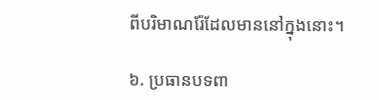ពីបរិមាណរ៉ែដែលមាននៅក្នុងនោះ។

៦. ប្រធានបទពា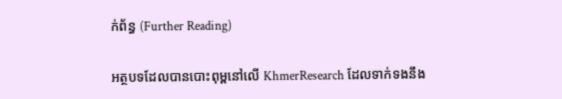ក់ព័ន្ធ (Further Reading)

អត្ថបទដែលបានបោះពុម្ពនៅលើ KhmerResearch ដែលទាក់ទងនឹង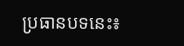ប្រធានបទនេះ៖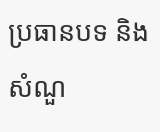ប្រធានបទ និងសំណួ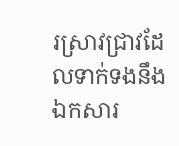រស្រាវជ្រាវដែលទាក់ទងនឹងឯកសារ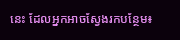នេះ ដែលអ្នកអាចស្វែងរកបន្ថែម៖